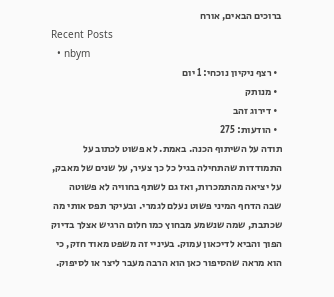ברוכים הבאים, אורח
Recent Posts
  • nbym
  • רצף ניקיון נוכחי: 1 יום
  • מנותק
  • דירוג זהב
  • הודעות: 275
תודה על השיתוף הכנה. באמת. לא פשוט לכתוב על התמודדות שהתחילה בגיל כל כך צעיר, על שנים של מאבק, על יציאה מהתמכרות, ואז גם לשתף בחוויה לא פשוטה שבה הדחף המיני פשוט נעלם לגמרי. ובעיקר תפס אותי מה שכתבת, שמה שנשמע מבחוץ כמו חלום הרגיש אצלך בדיוק הפוך והביא לדיכאון עמוק. בעיניי זה משפט מאוד חזק, כי הוא מראה שהסיפור כאן הוא הרבה מעבר ליצר או לסיפוק.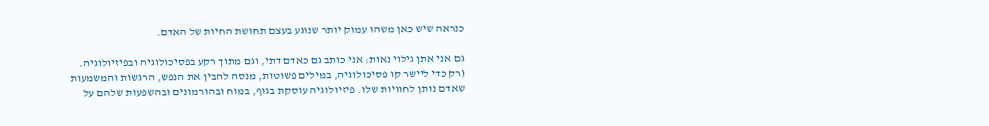כנראה שיש כאן משהו עמוק יותר שנוגע בעצם תחושת החיות של האדם.

גם אני אתן גילוי נאות: אני כותב גם כאדם דתי, וגם מתוך רקע בפסיכולוגיה ובפיזיולוגיה. (רק כדי ליישר קו פסיכולוגיה, במילים פשוטות, מנסה להבין את הנפש, הרגשות והמשמעות שאדם נותן לחוויות שלו. פיזיולוגיה עוסקת בגוף, במוח ובהורמונים ובהשפעות שלהם על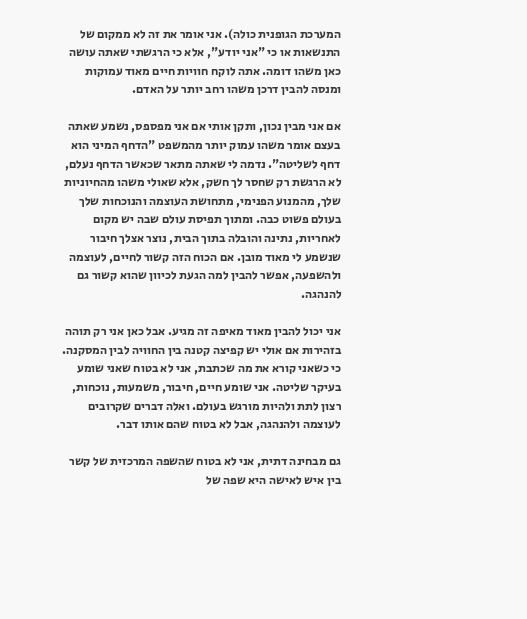המערכת הגופנית כולה). אני אומר את זה לא ממקום של התנשאות או כי "אני יודע", אלא כי הרגשתי שאתה עושה כאן משהו דומה. אתה לוקח חוויות חיים מאוד עמוקות ומנסה להבין דרכן משהו רחב יותר על האדם.

אם אני מבין נכון, ותקן אותי אם אני מפספס, נשמע שאתה בעצם אומר משהו עמוק יותר מהמשפט "הדחף המיני הוא דחף לשליטה". נדמה לי שאתה מתאר שכאשר הדחף נעלם, לא הרגשת רק שחסר לך חשק, אלא שאולי משהו מהחיוניות שלך, מהמנוע הפנימי, מתחושת העוצמה והנוכחות שלך בעולם פשוט כבה. ומתוך תפיסת עולם שבה יש מקום לאחריות, נתינה והובלה בתוך הבית, נוצר אצלך חיבור שנשמע לי מאוד מובן. אם הכוח הזה קשור לחיים, לעוצמה ולהשפעה, אפשר להבין למה הגעת לכיוון שהוא קשור גם להנהגה.

אני יכול להבין מאוד מאיפה זה מגיע. אבל כאן אני רק תוהה בזהירות אם אולי יש קפיצה קטנה בין החוויה לבין המסקנה. כי כשאני קורא את מה שכתבת, אני לא בטוח שאני שומע בעיקר שליטה. אני שומע חיים, חיבור, משמעות, נוכחות, רצון לתת ולהיות מורגש בעולם. ואלה דברים שקרובים לעוצמה ולהנהגה, אבל לא בטוח שהם אותו דבר.

גם מבחינה דתית, אני לא בטוח שהשפה המרכזית של קשר בין איש לאישה היא שפה של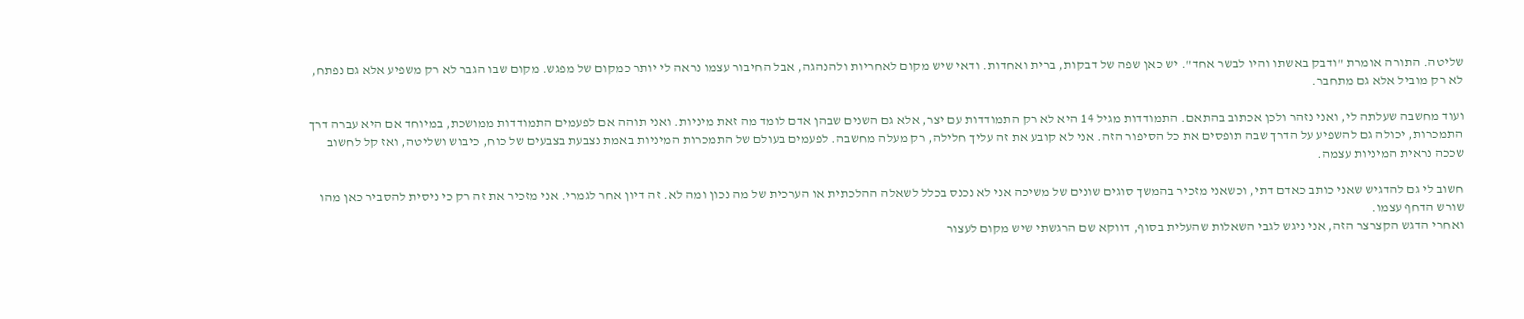שליטה. התורה אומרת "ודבק באשתו והיו לבשר אחד". יש כאן שפה של דבקות, ברית ואחדות. ודאי שיש מקום לאחריות ולהנהגה, אבל החיבור עצמו נראה לי יותר כמקום של מפגש. מקום שבו הגבר לא רק משפיע אלא גם נפתח, לא רק מוביל אלא גם מתחבר.

ועוד מחשבה שעלתה לי, ואני נזהר ולכן אכתוב בהתאם. התמודדות מגיל 14 היא לא רק התמודדות עם יצר, אלא גם השנים שבהן אדם לומד מה זאת מיניות. ואני תוהה אם לפעמים התמודדות ממושכת, במיוחד אם היא עברה דרך התמכרות, יכולה גם להשפיע על הדרך שבה תופסים את כל הסיפור הזה. אני לא קובע את זה עליך חלילה, רק מעלה מחשבה. לפעמים בעולם של התמכרות המיניות באמת נצבעת בצבעים של כוח, כיבוש ושליטה, ואז קל לחשוב שככה נראית המיניות עצמה.

חשוב לי גם להדגיש שאני כותב כאדם דתי, וכשאני מזכיר בהמשך סוגים שונים של משיכה אני לא נכנס בכלל לשאלה ההלכתית או הערכית של מה נכון ומה לא. זה דיון אחר לגמרי. אני מזכיר את זה רק כי ניסית להסביר כאן מהו שורש הדחף עצמו.
ואחרי הדגש הקצרצר הזה, אני ניגש לגבי השאלות שהעלית בסוף, דווקא שם הרגשתי שיש מקום לעצור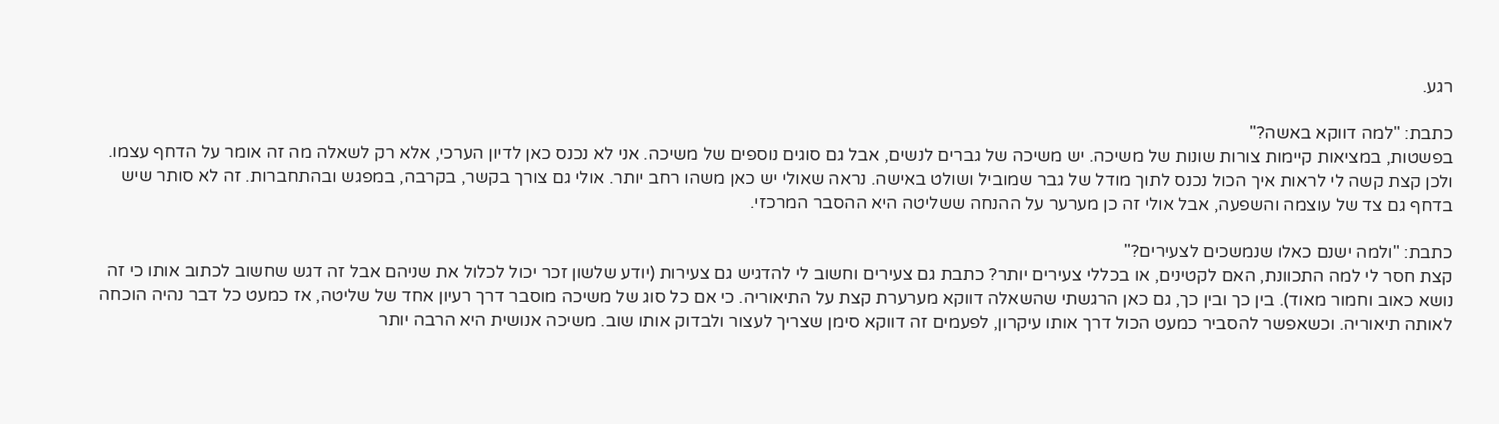רגע.

כתבת: "למה דווקא באשה?"
בפשטות, במציאות קיימות צורות שונות של משיכה. יש משיכה של גברים לנשים, אבל גם סוגים נוספים של משיכה. אני לא נכנס כאן לדיון הערכי, אלא רק לשאלה מה זה אומר על הדחף עצמו. ולכן קצת קשה לי לראות איך הכול נכנס לתוך מודל של גבר שמוביל ושולט באישה. נראה שאולי יש כאן משהו רחב יותר. אולי גם צורך בקשר, בקרבה, במפגש ובהתחברות. זה לא סותר שיש בדחף גם צד של עוצמה והשפעה, אבל אולי זה כן מערער על ההנחה ששליטה היא ההסבר המרכזי.

כתבת: "ולמה ישנם כאלו שנמשכים לצעירים?"
קצת חסר לי למה התכוונת, האם לקטינים, או בכללי צעירים יותר? כתבת גם צעירים וחשוב לי להדגיש גם צעירות (יודע שלשון זכר יכול לכלול את שניהם אבל זה דגש שחשוב לכתוב אותו כי זה נושא כאוב וחמור מאוד). בין כך ובין כך, גם כאן הרגשתי שהשאלה דווקא מערערת קצת על התיאוריה. כי אם כל סוג של משיכה מוסבר דרך רעיון אחד של שליטה, אז כמעט כל דבר נהיה הוכחה לאותה תיאוריה. וכשאפשר להסביר כמעט הכול דרך אותו עיקרון, לפעמים זה דווקא סימן שצריך לעצור ולבדוק אותו שוב. משיכה אנושית היא הרבה יותר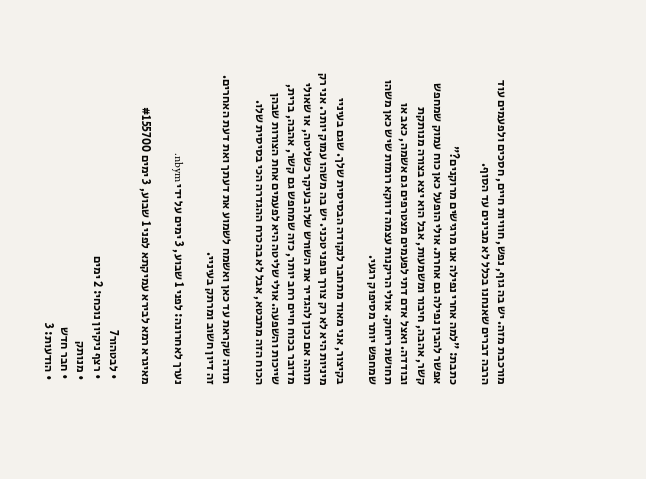מורכבת מזה. יש בה גוף, נפש, חוויות חיים, חסכים ולפעמים עוד הרבה דברים שאנחנו בכלל לא מבינים עד הסוף.

כתבת: "למה אחרי נפילה אנו מרגישים מרוקנים?"
אפשר להבין נפילה גם אחרת. אולי הופעל כאן כוח עמוק שמחפש קשר, אהבה, חיבור ומשמעות, אבל הוא יצא בצורה מנותקת ובודדה. ואצל אדם דתי לפעמים מצטרפים גם אשמה, כאב או תחושת ריחוק. אולי הריקנות עצמה דווקא רומזת שיש כאן משהו שמחפש יותר מסיפוק רגעי.

בקיצור, אני מאוד מתחבר לנקודה הבסיסית שלך. שגם בעיניי מיניות היא לא רק צורך גופני טכני. יש בה משהו עמוק יותר. אני רק תוהה אם נכון להגדיר את השורש שלה בעיקר כשליטה, או שאולי מדובר בכוח חיים רחב יותר, כזה שמחפש גם קשר, אהבה, ברית, שייכות והשפעה. אולי שליטה היא לפעמים אחת הצורות שבהן הכוח הזה מתבטא, אבל לא בהכרח ההגדרה הכי בסיסית שלו.

תודה שקראת עד כאן ואשמח לשמוע את דעתך ואת דעת האחרים. זה דיון חשוב ומרתק בעיניי.

נערך לאחרונה: לפני 1 שבוע, 3 ימים על ידי nbym.

מאיגרא רמא לבירא עמיקתא לפני 1 שבוע, 3 ימים #155700

  • לבטהור7
  • רצף ניקיון נוכחי: 2 ימים
  • מנותק
  • חבר חדש
  • הודעות: 3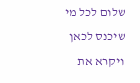שלום לכל מי שיכנס לכאן ויקרא את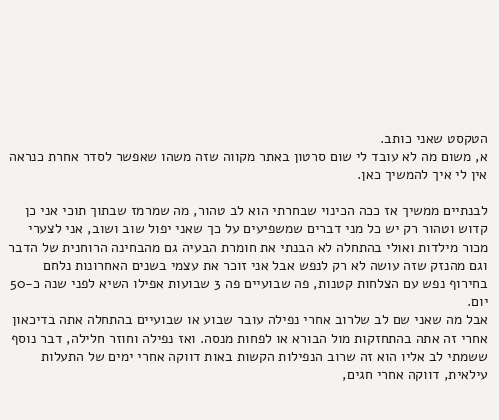הטקסט שאני כותב.
א, משום מה לא עובד לי שום סרטון באתר מקווה שזה משהו שאפשר לסדר אחרת כנראה אין לי איך להמשיך כאן.

לבנתיים ממשיך אז ככה הכינוי שבחרתי הוא לב טהור, מה שמרמז שבתוך תוכי אני כן קדוש וטהור רק יש כל מני דברים שמשפיעים על כך שאני יפול שוב ושוב, אני לצערי מכור מילדות ואולי בהתחלה לא הבנתי את חומרת הבעיה גם מהבחינה הרוחנית של הדבר וגם מהנזק שזה עושה לא רק לנפש אבל אני זוכר את עצמי בשנים האחרונות נלחם בחירוף נפש עם הצלחות קטנות, פה שבועיים פה 3 שבועות אפילו השיא לפני שנה כ-50 יום.
אבל מה שאני שם לב שלרוב אחרי נפילה עובר שבוע או שבועיים בהתחלה אתה בדיכאון אחרי זה אתה בהתחזקות מול הבורא או לפחות מנסה. ואז נפילה וחוזר חלילה, דבר נוסף ששמתי לב אליו הוא זה שרוב הנפילות הקשות באות דווקה אחרי ימים של התעלות עילאית, דווקה אחרי חגים,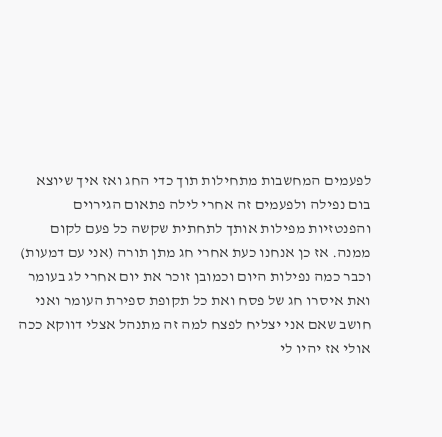לפעמים המחשבות מתחילות תוך כדי החג ואז איך שיוצא בום נפילה ולפעמים זה אחרי לילה פתאום הגירוים והפנטזיות מפילות אותך לתחתית שקשה כל פעם לקום ממנה. אז כן אנחנו כעת אחרי חג מתן תורה (אני עם דמעות) וכבר כמה נפילות היום וכמובן זוכר את יום אחרי לג בעומר ואת איסרו חג של פסח ואת כל תקופת ספירת העומר ואני חושב שאם אני יצליח לפצח למה זה מתנהל אצלי דווקא ככה אולי אז יהיו לי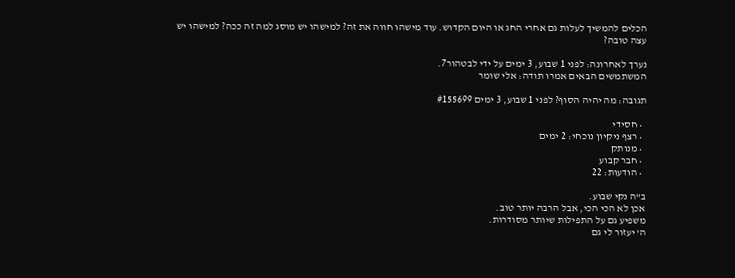הכלים להמשיך לעלות גם אחרי החג או היום הקדוש. עוד מישהו חווה את זה? למישהו יש מוסג למה זה ככה? למישהו יש עצה טובה?

נערך לאחרונה: לפני 1 שבוע, 3 ימים על ידי לבטהור7.
המשתמשים הבאים אמרו תודה: אלי שומר

תגובה: מה יהיה הסוף? לפני 1 שבוע, 3 ימים #155699

  • חסידי
  • רצף ניקיון נוכחי: 2 ימים
  • מנותק
  • חבר קבוע
  • הודעות: 22

ב"ה נקי שבוע.
אכן לא הכי הכי, אבל הרבה יותר טוב.
משפיע גם על התפילות שיותר מסודרות.
ה' יעזור לי גם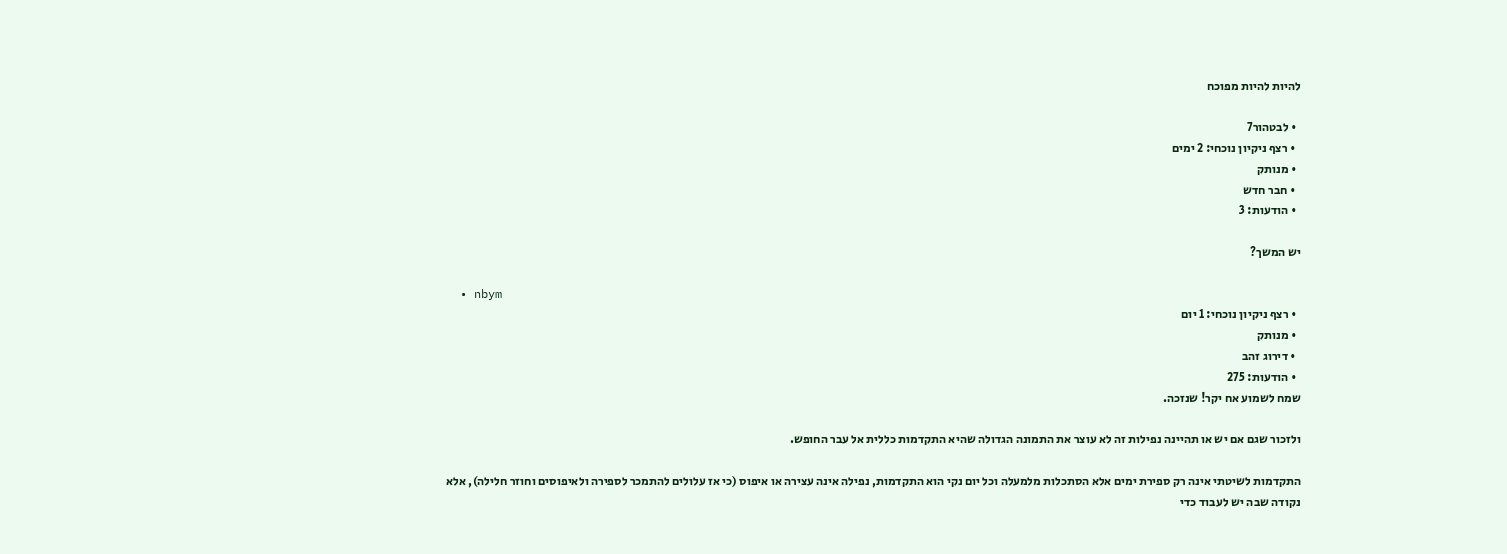להיות להיות מפוכח

  • לבטהור7
  • רצף ניקיון נוכחי: 2 ימים
  • מנותק
  • חבר חדש
  • הודעות: 3

יש המשך?

  • nbym
  • רצף ניקיון נוכחי: 1 יום
  • מנותק
  • דירוג זהב
  • הודעות: 275
שמח לשמוע אח יקר! שנזכה.

ולזכור שגם אם יש או תהיינה נפילות זה לא עוצר את התמונה הגדולה שהיא התקדמות כללית אל עבר החופש.

התקדמות לשיטתי אינה רק ספירת ימים אלא הסתכלות מלמעלה וכל יום נקי הוא התקדמות, נפילה אינה עצירה או איפוס (כי אז עלולים להתמכר לספירה ולאיפוסים וחוזר חלילה), אלא נקודה שבה יש לעבוד כדי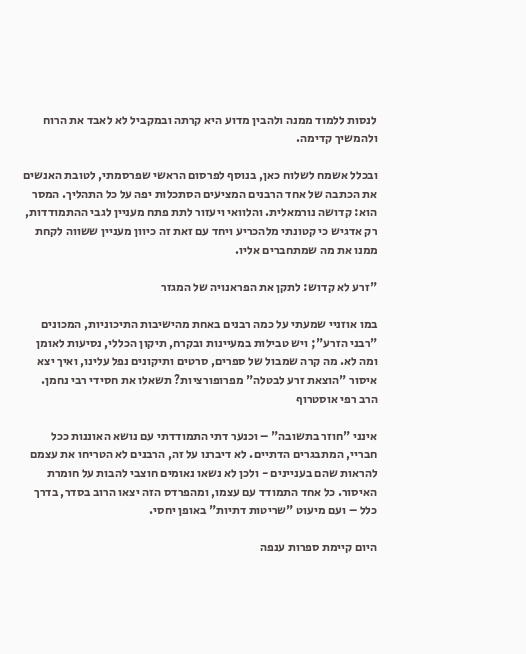לנסות ללמוד ממנה ולהבין מדוע היא קרתה ובמקביל לא לאבד את הרוח ולהמשיך קדימה.

ובכלל אשמח לשלוח כאן, בנוסף לפרסום הראשי שפרסמתי, לטובת האנשים את הכתבה של אחד הרבנים המציעים הסתכלות יפה על כל התהליך. המסר הוא: קדושה נורמאלית. והלוואי ויעזור לתת פתח מעניין לגבי ההתמודדות, רק אדגיש כי קטונתי מלהכריע ויחד עם זאת זה כיוון מעניין ששווה לקחת ממנו את מה שמתחברים אליו.

"זרע לא קדוש: לתקן את הפראנויה של המגזר

במו אוזניי שמעתי על כמה רבנים באחת מהישיבות התיכוניות, המכונים "רבני הזרע"; ויש טבילות במעיינות ובקרח, תיקון הכללי, נסיעות לאומן ומה לא. מה קרה שמבול של ספרים, סרטים ותיקונים נפל עלינו, ואיך יצא איסור "הוצאת זרע לבטלה" מפרופורציות? תשאלו את חסידי רבי נחמן.
הרב רפי אוסטרוף

אינני "חוזר בתשובה" – וכנער דתי התמודדתי עם נושא האוננות ככל חבריי, המתבגרים הדתיים. לא דיברנו על זה, הרבנים לא הטריחו את עצמם להראות שהם בעניינים - ולכן לא נשאו נאומים חוצבי להבות על חומרת האיסור. כל אחד התמודד עם עצמו, ומהפרדס הזה יצאו הרוב בסדר, בדרך כלל – ועם מיעוט "שריטות דתיות" באופן יחסי.

היום קיימת ספרות ענפה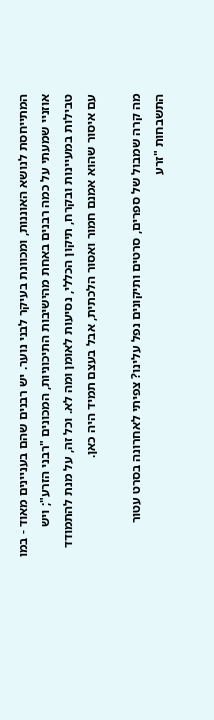המתייחסת לנושא האוננות, ומכוונת בעיקר לבני נוער. יש רבנים שהם בעניינים מאוד - במו אוזניי שמעתי על כמה רבנים באחת מהישיבות התיכוניות, המכונים "רבני הזרע"; ויש טבילות במעיינות ובקרח, תיקון הכללי, נסיעות לאומן ומה לא. וכל זה, על מנת להתמודד עם איסור שהוא אמנם חמור ואסור הלכתית, אבל בעצם תמיד היה כאן.

מה קרה שמבול של ספרים, סרטים ותיקונים נפל עלינו? צפיתי לאחרונה בסרט עטור התשבחות "זרע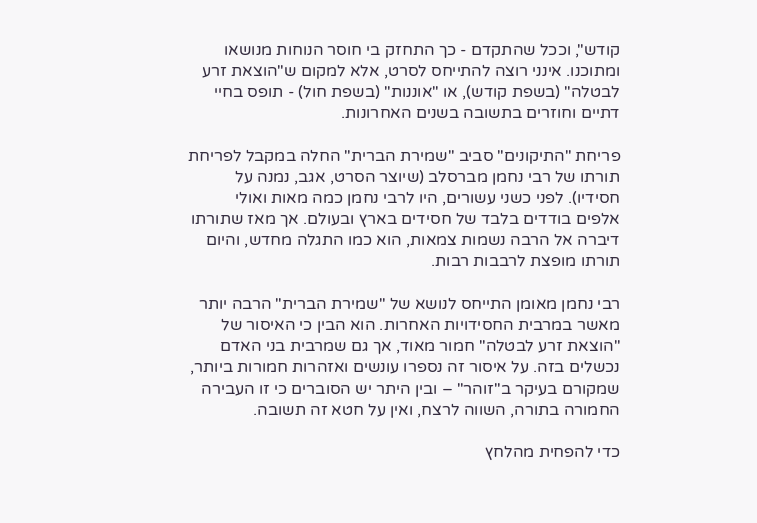קודש", וככל שהתקדם - כך התחזק בי חוסר הנוחות מנושאו ומתוכנו. אינני רוצה להתייחס לסרט, אלא למקום ש"הוצאת זרע לבטלה" (בשפת קודש), או "אוננות" (בשפת חול) - תופס בחיי דתיים וחוזרים בתשובה בשנים האחרונות.

פריחת "התיקונים" סביב "שמירת הברית" החלה במקבל לפריחת תורתו של רבי נחמן מברסלב (שיוצר הסרט, אגב, נמנה על חסידיו). לפני כשני עשורים, היו לרבי נחמן כמה מאות ואולי אלפים בודדים בלבד של חסידים בארץ ובעולם. אך מאז שתורתו דיברה אל הרבה נשמות צמאות, הוא כמו התגלה מחדש, והיום תורתו מופצת לרבבות רבות.

רבי נחמן מאומן התייחס לנושא של "שמירת הברית" הרבה יותר מאשר במרבית החסידויות האחרות. הוא הבין כי האיסור של "הוצאת זרע לבטלה" חמור מאוד, אך גם שמרבית בני האדם נכשלים בזה. על איסור זה נספרו עונשים ואזהרות חמורות ביותר, שמקורם בעיקר ב"זוהר" – ובין היתר יש הסוברים כי זו העבירה החמורה בתורה, השווה לרצח, ואין על חטא זה תשובה.

כדי להפחית מהלחץ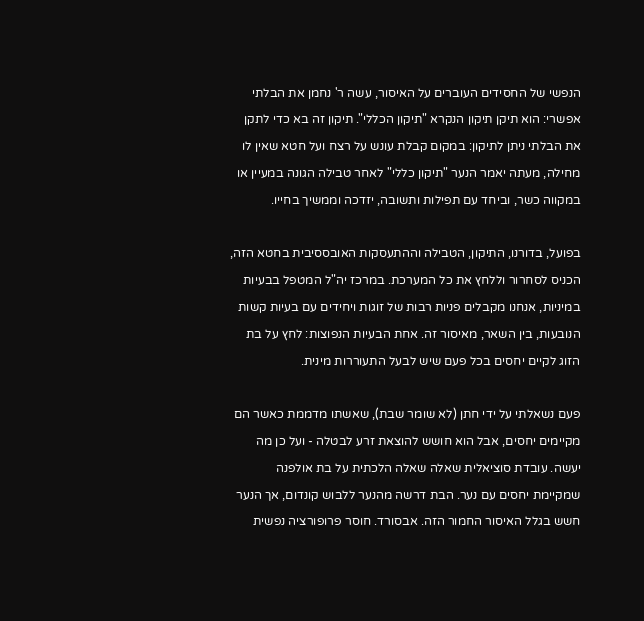הנפשי של החסידים העוברים על האיסור, עשה ר' נחמן את הבלתי אפשרי: הוא תיקן תיקון הנקרא "תיקון הכללי". תיקון זה בא כדי לתקן את הבלתי ניתן לתיקון: במקום קבלת עונש על רצח ועל חטא שאין לו מחילה, מעתה יאמר הנער "תיקון כללי" לאחר טבילה הגונה במעיין או במקווה כשר, וביחד עם תפילות ותשובה, יזדכה וממשיך בחייו.

בפועל, בדורנו, התיקון, הטבילה וההתעסקות האובססיבית בחטא הזה, הכניס לסחרור וללחץ את כל המערכת. במרכז יה"ל המטפל בבעיות במיניות, אנחנו מקבלים פניות רבות של זוגות ויחידים עם בעיות קשות הנובעות, בין השאר, מאיסור זה. אחת הבעיות הנפוצות: לחץ על בת הזוג לקיים יחסים בכל פעם שיש לבעל התעוררות מינית.

פעם נשאלתי על ידי חתן (לא שומר שבת), שאשתו מדממת כאשר הם מקיימים יחסים, אבל הוא חושש להוצאת זרע לבטלה - ועל כן מה יעשה. עובדת סוציאלית שאלה שאלה הלכתית על בת אולפנה שמקיימת יחסים עם נער. הבת דרשה מהנער ללבוש קונדום, אך הנער חשש בגלל האיסור החמור הזה. אבסורד. חוסר פרופורציה נפשית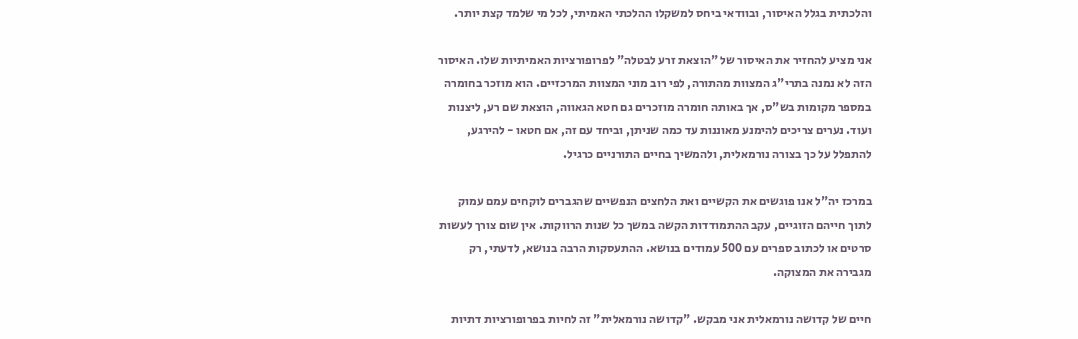והלכתית בגלל האיסור, ובוודאי ביחס למשקלו ההלכתי האמיתי, לכל מי שלמד קצת יותר.

אני מציע להחזיר את האיסור של "הוצאת זרע לבטלה" לפרופורציות האמיתיות שלו. האיסור הזה לא נמנה בתרי"ג המצוות מהתורה, לפי רוב מוני המצוות המרכזיים. הוא מוזכר בחומרה במספר מקומות בש"ס, אך באותה חומרה מוזכרים גם חטא הגאווה, הוצאת שם רע, ליצנות ועוד. נערים צריכים להימנע מאוננות עד כמה שניתן, וביחד עם זה, אם חטאו - להירגע, להתפלל על כך בצורה נורמאלית, ולהמשיך בחיים התורניים כרגיל.

במרכז יה"ל אנו פוגשים את הקשיים ואת הלחצים הנפשיים שהגברים לוקחים עמם עמוק לתוך חייהם הזוגיים, עקב ההתמודדות הקשה במשך כל שנות הרווקות. אין שום צורך לעשות סרטים או לכתוב ספרים עם 500 עמודים בנושא. ההתעסקות הרבה בנושא, לדעתי, רק מגבירה את המצוקה.

חיים של קדושה נורמאלית אני מבקש. "קדושה נורמאלית" זה לחיות בפרופורציות דתיות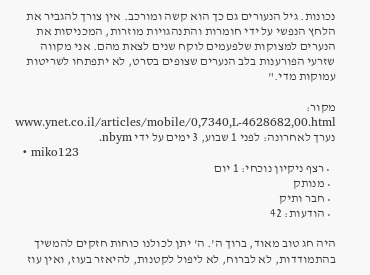נכונות. גיל הנעורים גם כך הוא קשה ומורכב. אין צורך להגביר את הלחץ הנפשי על ידי חומרות והתנהגויות מוזרות, המכניסות את הנערים למצוקות שלפעמים לוקח שנים לצאת מהם. אני מקווה שזרעי הפורענות בלב הנערים שצופים בסרט, לא יתפתחו לשריטות עמוקות מדי."

מקור:
www.ynet.co.il/articles/mobile/0,7340,L-4628682,00.html
נערך לאחרונה: לפני 1 שבוע, 3 ימים על ידי nbym.
  • miko123
  • רצף ניקיון נוכחי: 1 יום
  • מנותק
  • חבר ותיק
  • הודעות: 42

היה חג טוב מאוד, ברוך ה'. ה' יתן לכולנו כוחות חזקים להמשיך בהתמודדות, לא לברוח, לא ליפול לקטנות, להיאזר בעוז, ואין עוז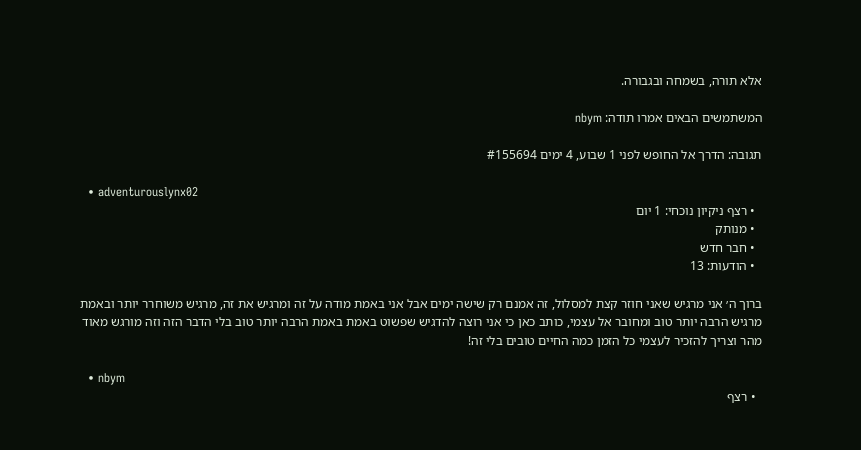אלא תורה, בשמחה ובגבורה.

המשתמשים הבאים אמרו תודה: nbym

תגובה: הדרך אל החופש לפני 1 שבוע, 4 ימים #155694

  • adventurouslynx02
  • רצף ניקיון נוכחי: 1 יום
  • מנותק
  • חבר חדש
  • הודעות: 13

ברוך ה׳ אני מרגיש שאני חוזר קצת למסלול, זה אמנם רק שישה ימים אבל אני באמת מודה על זה ומרגיש את זה, מרגיש משוחרר יותר ובאמת מרגיש הרבה יותר טוב ומחובר אל עצמי, כותב כאן כי אני רוצה להדגיש שפשוט באמת באמת הרבה יותר טוב בלי הדבר הזה וזה מורגש מאוד מהר וצריך להזכיר לעצמי כל הזמן כמה החיים טובים בלי זה!

  • nbym
  • רצף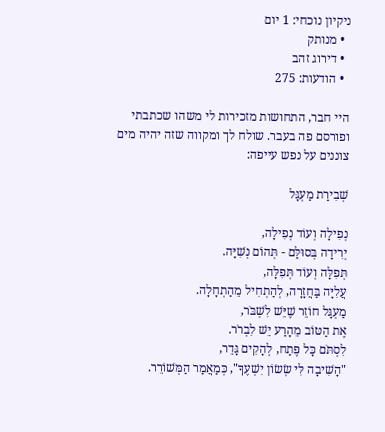ניקיון נוכחי: 1 יום
  • מנותק
  • דירוג זהב
  • הודעות: 275

היי חבר, התחושות מזכירות לי משהו שכתבתי ופורסם פה בעבר. שולח לך ומקווה שזה יהיה מים צוננים על נפש עייפה:

שְׁבִירַת מַעְגָּל

נְפִילָה וְעוֹד נְפִילָה,
יְרִידָה בְּסוּלַּם - תְּהוֹם נְשִׁיָּה.
תְּפִלָּה וְעוֹד תְּפִלָּה,
עֲלִיָּה בַּחֲזָרָה, לְהַתְחִיל מֵהַתְחָלָה.
מַעְגָּל חוֹזֵר שֶׁיֵּשׁ לִשְׁבֹּר,
אֶת הַטּוֹב מֵהָרַע יֵשׁ לִבְרֹר.
לִסְתֹּם כָּל פֶּתַח, לְהָקִים גָּדֵר,
"הָשִׁיבָה לִּי שְׂשׂוֹן יִשְׁעֶךָ", כְּמַאֲמַר הַמְּשׁוֹרֵר.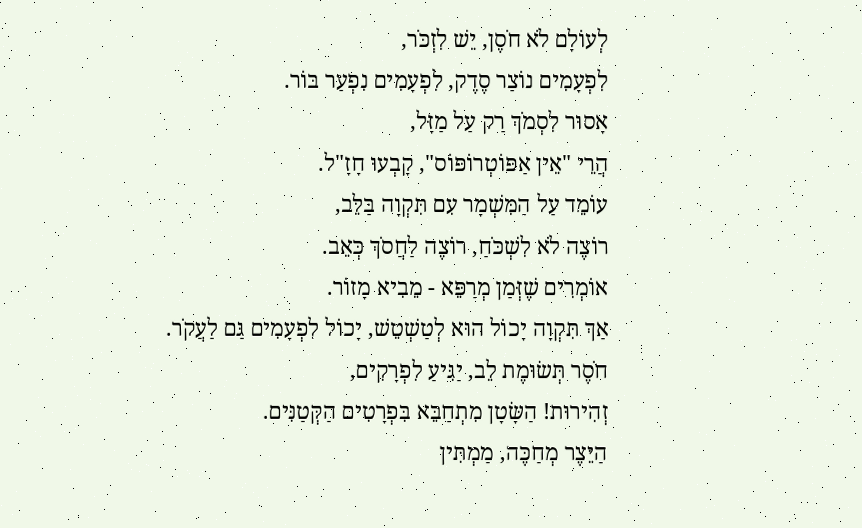לְעוֹלָם לֹא חֹסֶן, יֵשׁ לִזְכֹּר,
לִפְעָמִים נוֹצַר סֶדֶק, לִפְעָמִים נִפְעַר בּוֹר.
אָסוּר לִסְמֹךְ רַק עַל מַזָּל,
הֲרֵי "אֵין אַפּוֹטְרוֹפּוֹס", קָבְעוּ חָזָ"ל.
עוֹמֵד עַל הַמִּשְׁמָר עִם תִּקְוָה בַּלֵּב,
רוֹצֶה לֹא לִשְׁכֹּחַ, רוֹצֶה לַחֲסֹךְ כְּאֵב.
אוֹמְרִים שֶׁזְּמַן מְרַפֵּא - מֵבִיא מָזוֹר.
אַךְ תִּקְוָה יָכוֹל הוּא לְטַשְׁטֵשׁ, יָכוֹל לִפְעָמִים גַּם לַעֲקֹר.
חֹסֶר תְּשׂוּמֶת לֵב, יַגִּיעַ לִפְרָקִים,
זְהִירוּת! הַשָּׂטָן מִתְחַבֵּא בִּפְרָטִים הַקְּטַנִּים.
הַיֵּצֶר מְחַכֶּה, מַמְתִּין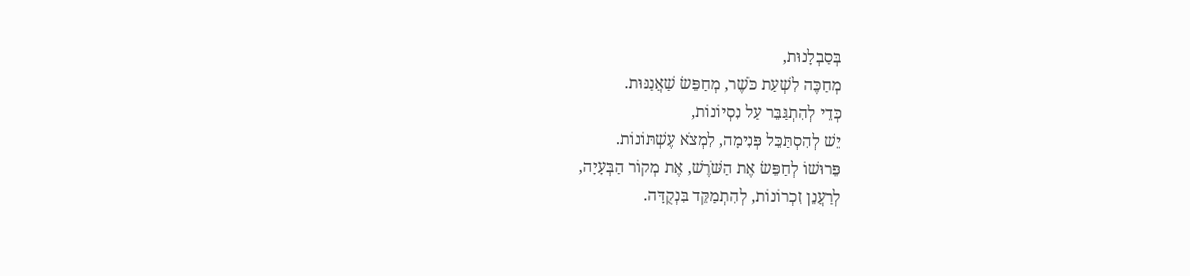בְּסַבְלָנוּת,
מְחַכֶּה לִשְׁעַת כֹּשֶׁר, מְחַפֵּשׂ שַׁאֲנַנּוּת.
כְּדֵי לְהִתְגַּבֵּר עַל נִסְיוֹנוֹת,
יֵשׁ לְהִסְתַּכֵּל פְּנִימָה, לִמְצֹא עֶשְׁתּוֹנוֹת.
פֵּרוּשׁוֹ לְחַפֵּשׂ אֶת הַשֹּׁרֶשׁ, אֶת מְקוֹר הַבְּעָיָה,
לְרַעֲנֵן זִכְרוֹנוֹת, לְהִתְמַקֵּד בִּנְקֻדָּה.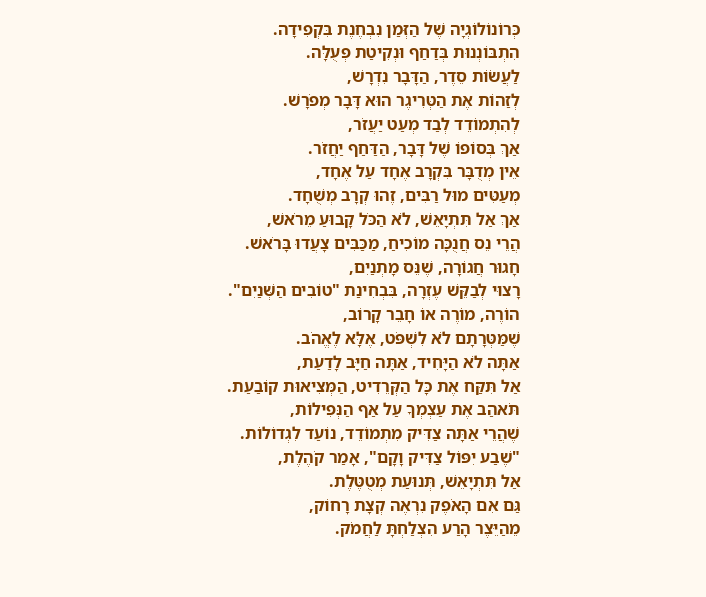כְּרוֹנוֹלוֹגְיָה שֶׁל הַזְּמַן נִבְחֶנֶת בִּקְפִידָה.
הִתְבּוֹנְנוּת בְּדַחַף וּנְקִיטַת פְּעֻלָּה.
לַעֲשׂוֹת סֵדֶר, הַדָּבָר נִדְרָשׁ,
לְזַהוֹת אֶת הַטְּרִיגֶר הוּא דָּבָר מְפֹרָשׁ.
לְהִתְמוֹדֵד לְבַד מְעַט יַעֲזֹר,
אַךְ בְּסוֹפוֹ שֶׁל דָּבָר, הַדַּחַף יַחֲזֹר.
אֵין מְדֻבָּר בִּקְרָב אֶחָד עַל אֶחָד,
מְעַטִּים מוּל רַבִּים, זֶהוּ קְרָב מְשֻׁחָד.
אַךְ אַל תִּתְיָאֵשׁ, לֹא הַכֹּל קָבוּעַ מֵרֹאשׁ,
הֲרֵי נֵס חֲנֻכָּה מוֹכִיחַ, מַכַּבִּים צָעֲדוּ בָּרֹאשׁ.
חָגוּר חֲגוֹרָה, שֶׁנֵּס מָתְנַיִם,
רָצוּי לְבַקֵּשׁ עֶזְרָה, בִּבְחִינַת "טוֹבִים הַשְּׁנַיִם".
הוֹרֶה, מוֹרֶה אוֹ חָבֵר קָרוֹב,
שֶׁמַּטְּרָתָם לֹא לִשְׁפֹּט, אֶלָּא לֶאֱהֹב.
אַתָּה לֹא הַיָּחִיד, אַתָּה חַיָּב לָדַעַת,
אַל תִּקַּח אֶת כָּל הַקְּרֵדִיט, הַמְּצִיאוּת קוֹבַעַת.
תֹּאהַב אֶת עַצְמְךָ עַל אַף הַנְּפִילוֹת,
שֶׁהֲרֵי אַתָּה צַדִּיק מִתְמוֹדֵד, נוֹעַד לִגְדוֹלוֹת.
"שֶׁבַע יִפּוֹל צַדִּיק וָקָם", אָמַר קֹהֶלֶת,
אַל תִּתְיָאֵשׁ, תְּנוּעַת מְטֻטֶּלֶת.
גַּם אִם הָאֹפֶק נִרְאֶה קְצָת רָחוֹק,
מֵהַיֵּצֶר הָרַע הִצְלַחְתָּ לַחֲמֹק.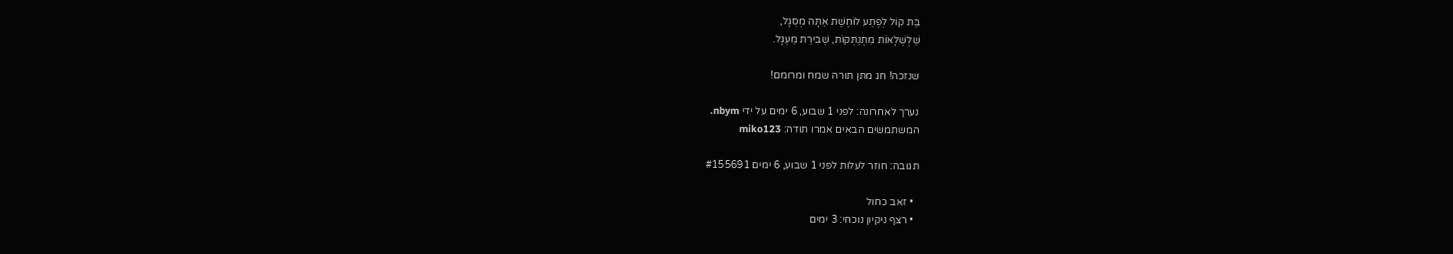בַּת קוֹל לְפֶתַע לוֹחֶשֶׁת אַתָּה מְסֻגָּל,
שַׁלְשְׁלָאוֹת מִתְנַתְּקוֹת, שְׁבִירַת מַעְגָּל.

שנזכה! חג מתן תורה שמח ומרומם!

נערך לאחרונה: לפני 1 שבוע, 6 ימים על ידי nbym.
המשתמשים הבאים אמרו תודה: miko123

תגובה: חוזר לעלות לפני 1 שבוע, 6 ימים #155691

  • זאב כחול
  • רצף ניקיון נוכחי: 3 ימים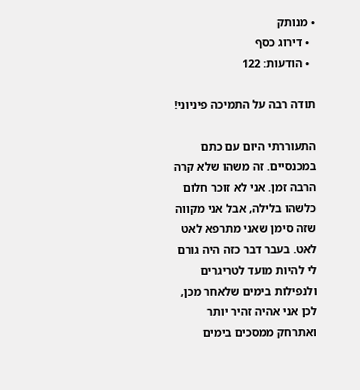• מנותק
  • דירוג כסף
  • הודעות: 122

תודה רבה על התמיכה פיניוני!

התעוררתי היום עם כתם במכנסיים. זה משהו שלא קרה הרבה זמן. אני לא זוכר חלום כלשהו בלילה, אבל אני מקווה שזה סימן שאני מתרפא לאט לאט. בעבר דבר כזה היה גורם לי להיות מועד לטריגרים ולנפילות בימים שלאחר מכן, לכן אני אהיה זהיר יותר ואתרחק ממסכים בימים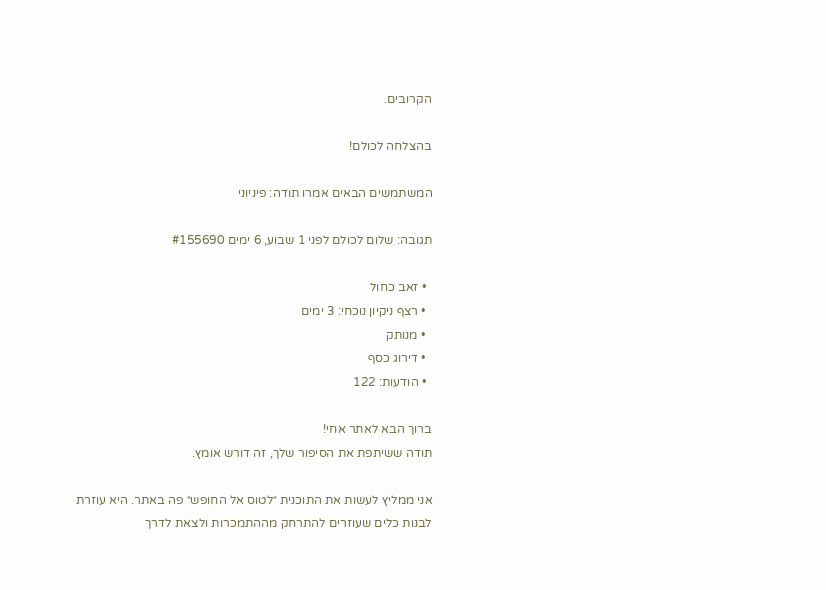הקרובים.

בהצלחה לכולם!

המשתמשים הבאים אמרו תודה: פיניוני

תגובה: שלום לכולם לפני 1 שבוע, 6 ימים #155690

  • זאב כחול
  • רצף ניקיון נוכחי: 3 ימים
  • מנותק
  • דירוג כסף
  • הודעות: 122

ברוך הבא לאתר אחי!
תודה ששיתפת את הסיפור שלך, זה דורש אומץ.

אני ממליץ לעשות את התוכנית ״לטוס אל החופש״ פה באתר. היא עוזרת לבנות כלים שעוזרים להתרחק מההתמכרות ולצאת לדרך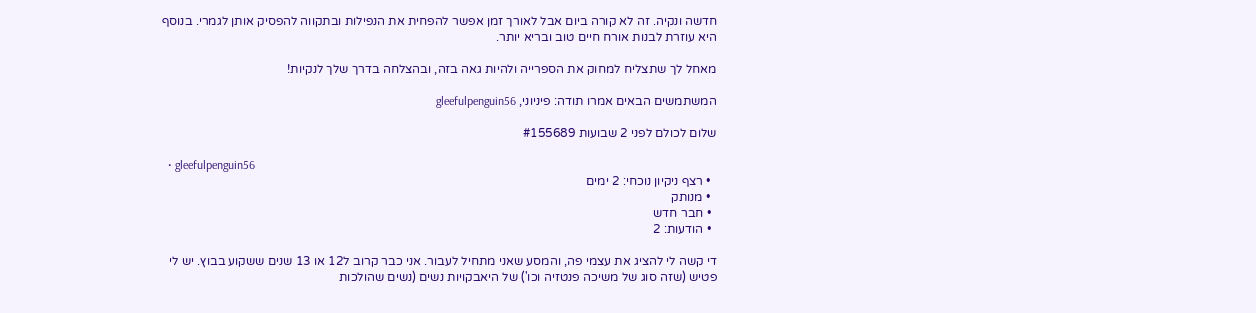חדשה ונקיה. זה לא קורה ביום אבל לאורך זמן אפשר להפחית את הנפילות ובתקווה להפסיק אותן לגמרי. בנוסף היא עוזרת לבנות אורח חיים טוב ובריא יותר.

מאחל לך שתצליח למחוק את הספרייה ולהיות גאה בזה, ובהצלחה בדרך שלך לנקיות!

המשתמשים הבאים אמרו תודה: פיניוני, gleefulpenguin56

שלום לכולם לפני 2 שבועות #155689

  • gleefulpenguin56
  • רצף ניקיון נוכחי: 2 ימים
  • מנותק
  • חבר חדש
  • הודעות: 2

די קשה לי להציג את עצמי פה, והמסע שאני מתחיל לעבור. אני כבר קרוב ל12 או 13 שנים ששקוע בבוץ. יש לי פטיש (שזה סוג של משיכה פנטזיה וכו') של היאבקויות נשים (נשים שהולכות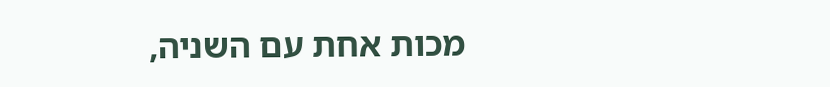מכות אחת עם השניה,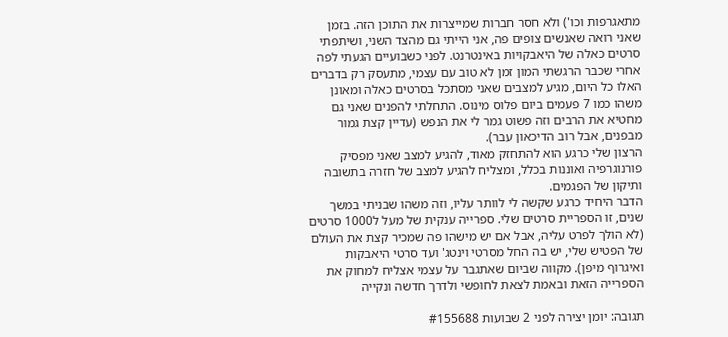מתאגרפות וכו') ולא חסר חברות שמייצרות את התוכן הזה. בזמן שאני רואה שאנשים צופים פה, אני הייתי גם מהצד השני, ושיתפתי סרטים כאלה של היאבקויות באינטרנט. לפני כשבועיים הגעתי לפה אחרי שכבר הרגשתי המון זמן לא טוב עם עצמי, מתעסק רק בדברים האלו כל היום, מגיע למצבים שאני מסתכל בסרטים כאלה ומאונן משהו כמו 7 פעמים ביום פלוס מינוס. התחלתי להפנים שאני גם מחטיא את הרבים וזה פשוט גמר לי את הנפש (עדיין קצת גמור מבפנים, אבל רוב הדיכאון עבר).
הרצון שלי כרגע הוא להתחזק מאוד, להגיע למצב שאני מפסיק פורנוגרפיה ואוננות בכלל, ומצליח להגיע למצב של חזרה בתשובה ותיקון של הפגמים.
הדבר היחיד כרגע שקשה לי לוותר עליו, וזה משהו שבניתי במשך שנים, זו הספריית סרטים שלי. ספרייה ענקית של מעל ל1000 סרטים (לא הולך לפרט עליה, אבל אם יש מישהו פה שמכיר קצת את העולם של הפטיש שלי, יש בה החל מסרטי וינטג' ועד סרטי היאבקות ואיגרוף מיפן). מקווה שביום שאתגבר על עצמי אצליח למחוק את הספרייה הזאת ובאמת לצאת לחופשי ולדרך חדשה ונקייה

תגובה: יומן יצירה לפני 2 שבועות #155688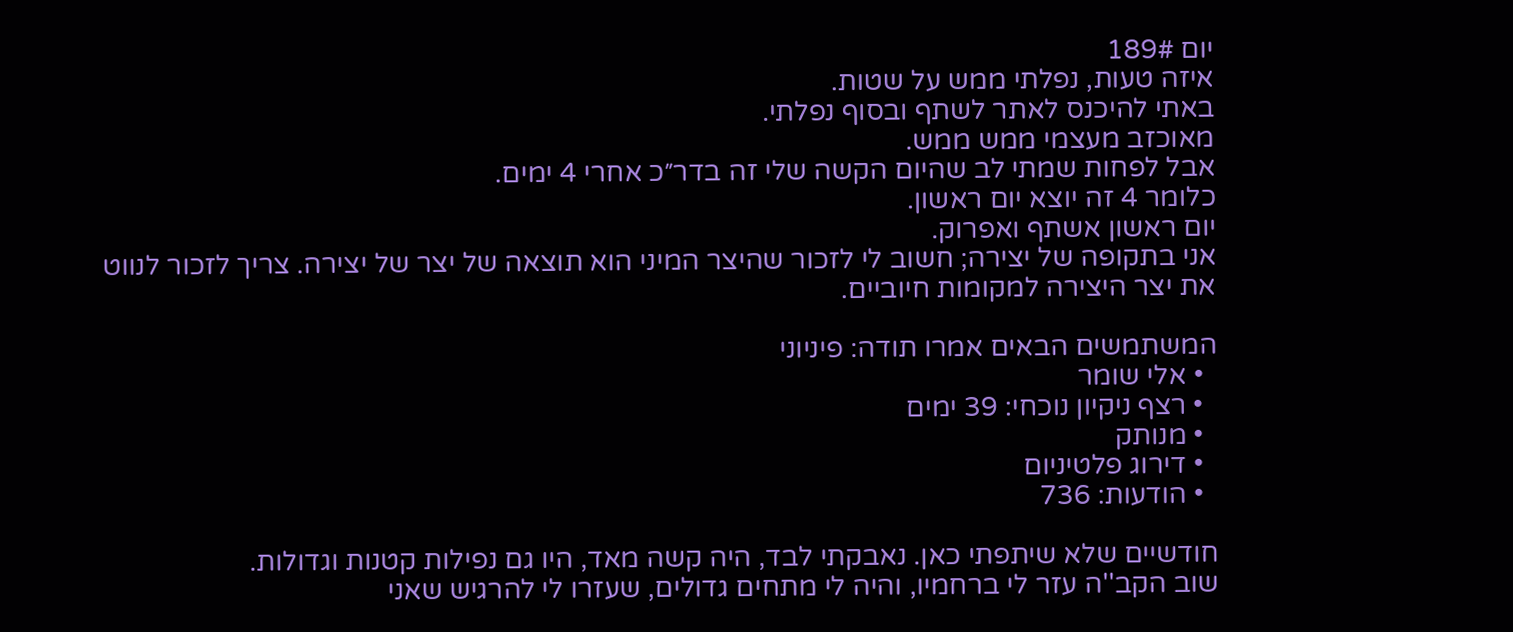יום 189#
איזה טעות, נפלתי ממש על שטות.
באתי להיכנס לאתר לשתף ובסוף נפלתי.
מאוכזב מעצמי ממש ממש.
אבל לפחות שמתי לב שהיום הקשה שלי זה בדר״כ אחרי 4 ימים.
כלומר 4 זה יוצא יום ראשון.
יום ראשון אשתף ואפרוק.
אני בתקופה של יצירה; חשוב לי לזכור שהיצר המיני הוא תוצאה של יצר של יצירה. צריך לזכור לנווט את יצר היצירה למקומות חיוביים.

המשתמשים הבאים אמרו תודה: פיניוני
  • אלי שומר
  • רצף ניקיון נוכחי: 39 ימים
  • מנותק
  • דירוג פלטיניום
  • הודעות: 736

חודשיים שלא שיתפתי כאן. נאבקתי לבד, היה קשה מאד, היו גם נפילות קטנות וגדולות.
שוב הקב''ה עזר לי ברחמיו, והיה לי מתחים גדולים, שעזרו לי להרגיש שאני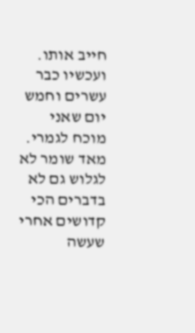חייב אותו. ועכשיו כבר עשרים וחמש יום שאני מוכח לגמרי.
מאד שומר לא לגלוש גם לא בדברים הכי קדושים אחרי שעשה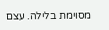מסוימת בלילה. עצם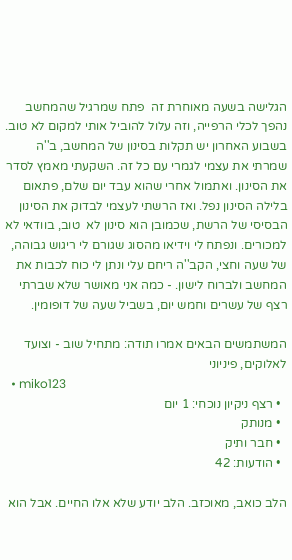הגלישה בשעה מאוחרת זה  פתח שמרגיל שהמחשב נהפך לכלי הרפייה, וזה עלול להוביל אותי למקום לא טוב.
בשבוע האחרון יש תקלות בסינון של המחשב, ב''ה שמרתי את עצמי לגמרי עם כל זה. השקעתי מאמץ לסדר את הסינון. ואתמול אחרי שהוא עבד יום שלם, פתאום בלילה הסינון נפל. ואז הרשתי לעצמי לבדוק את הסינון הבסיסי של הרשת, שכמובן הוא סינון לא  טוב, בוודאי לא למכורים. ונפתח לי וידיאו מהסוג שגורם לי ריגוש גבוהה, של שעה וחצי, הקב''ה ריחם עלי ונתן לי כוח לכבות את המחשב ולברוח לישון. - כמה אני מאושר שלא שברתי רצף של עשרים וחמש יום, בשביל שעה של דופומין.

המשתמשים הבאים אמרו תודה: מתחיל שוב - וצועד לאלוקים, פיניוני
  • miko123
  • רצף ניקיון נוכחי: 1 יום
  • מנותק
  • חבר ותיק
  • הודעות: 42

הלב כואב, מאוכזב. הלב יודע שלא אלו החיים. אבל הוא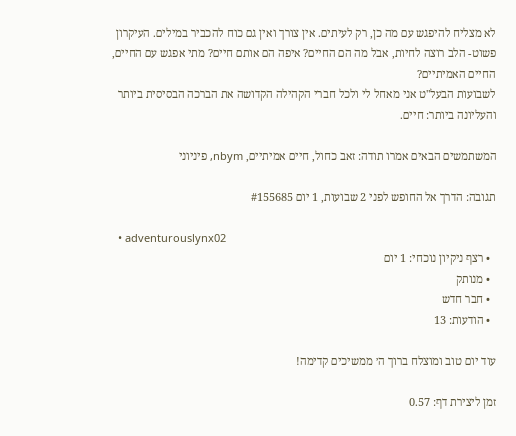לא מצליח להיפגש עם מה כן, רק לעיתים. אין צורך ואין גם כוח להכביר במילים. העיקרון פשוט- הלב רוצה לחיות, אבל מה הם החיים? איפה הם אותם חיים? מתי אפגש עם החיים, החיים האמיתיים?
לשבועות הבעל"ט אני מאחל לי ולכל חברי הקהילה הקדושה את הברכה הבסיסית ביותר והעליונה ביותר: חיים.

המשתמשים הבאים אמרו תודה: זאב כחול, חיים אמיתיים, nbym, פיניוני

תגובה: הדרך אל החופש לפני 2 שבועות, 1 יום #155685

  • adventurouslynx02
  • רצף ניקיון נוכחי: 1 יום
  • מנותק
  • חבר חדש
  • הודעות: 13

עוד יום טוב ומוצלח ברוך ה׳ ממשיכים קדימה!

זמן ליצירת דף: 0.57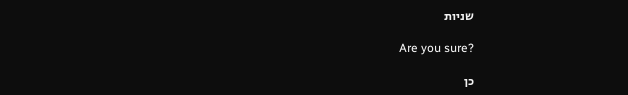שניות

Are you sure?

כן